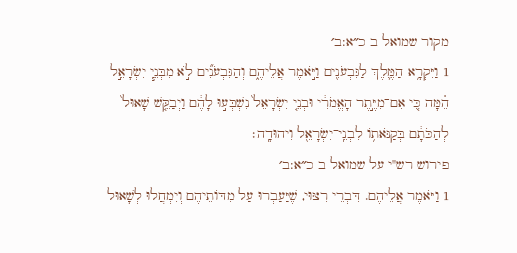מקור שמואל ב כ״א:ב׳
1 וַיִּקְרָ֥א הַמֶּ֛לֶךְ לַגִּבְעֹנִ֖ים וַיֹּ֣אמֶר אֲלֵיהֶ֑ם וְהַגִּבְעֹנִ֞ים לֹ֣א מִבְּנֵ֧י יִשְׂרָאֵ֣ל הֵ֗מָּה כִּ֚י אִם־מִיֶּ֣תֶר הָאֱמֹרִ֔י וּבְנֵ֤י יִשְׂרָאֵל֙ נִשְׁבְּע֣וּ לָהֶ֔ם וַיְבַקֵּ֤שׁ שָׁאוּל֙ לְהַכֹּתָ֔ם בְּקַנֹּאת֥וֹ לִבְנֵֽי־יִשְׂרָאֵ֖ל וִיהוּדָֽה׃
פירוש רש"י על שמואל ב כ״א:ב׳
1 וַיֹּאמֶר אֲלֵיהֶם. דִּבְרֵי רִצּוּי, שֶׁיַּעַבְרוּ עַל מִדּוֹתֵיהֶם וְיִמְחֲלוּ לְשָׁאוּל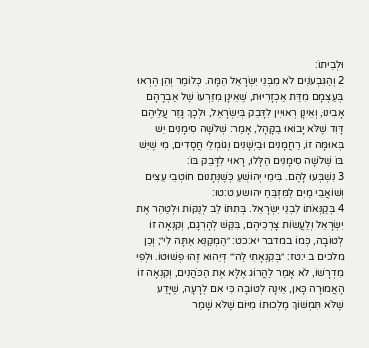וּלְבֵיתוֹ:
2 וְהַגִּבְעֹנִים לֹא מִבְּנֵי יִשְׂרָאֵל הֵמָּה. כְּלוֹמַר וְהֵן הֶרְאוּ בְּעַצְמָם מִדַּת אַכְזָרִיּוּת, שֶׁאֵינָן מִזַּרְעוֹ שֶׁל אַבְרָהָם אָבִינוּ, וְאֵינָן רְאוּיִין לִדָּבֵק בְּיִשְׂרָאֵל, וּלְכָךְ גָּזַר עֲלֵיהֶם דָּוִד שֶׁלֹּא יָבוֹאוּ בַקָּהָל, אָמַר: שְׁלֹשָׁה סִימָנִים יֵשׁ בְּאוּמָּה זוֹ, רַחֲמָנִים וּבַיְשָׁנִים וְגוֹמְלֵי חֲסָדִים, מִי שֶׁיֵּשׁ בּוֹ שְׁלֹשָׁה סִימָנִים הַלָּלוּ, רָאוּי לִדָּבֵק בּוֹ:
3 נִשְׁבְּעוּ לָהֶם. בִּימֵי יְהוֹשֻׁעַ כְּשֶׁנְּתָנוּם חוֹטְבֵי עֵצִים וְשׁוֹאֲבֵי מַיִם לַמִּזְבֵּחַ יהושע ט:טו:
4 בְּקַנְּאֹתוֹ לִבְנֵי יִשְׂרָאֵל. בְּתִתּוֹ לֵב לְנַקּוֹת וּלְטַהֵר אֶת יִשְׂרָאֵל וְלַעֲשׂוֹת צָרְכֵיהֶם, בִּקֵּשׁ לְהָרְגָם, וְקִנְאָה זוֹ לְטוֹבָה, כְּמוֹ במדבר יא:כט: ״הַמְקַנֵּא אַתָּה לִי״; וְכֵן מלכים ב י:טז: ״בְּקִנְאָתִי לַה׳״ דְּיֵהוּא זֶהוּ פְשׁוּטוֹ. וּלְפִי מִדְרָשׁוֹ, לֹא אָמַר לַהֲרוֹג אֶלָּא אֶת הַכֹּהֲנִים, וְקִנְאָה זוֹ הָאֲמוּרָה כָּאן, אֵינָהּ לְטוֹבָה כִּי אִם לְרָעָה, שֶׁיָּדַע שֶׁלֹּא תִּמְשׁוֹךְ מַלְכוּתוֹ מִיּוֹם שֶׁלֹּא שָׁמַר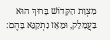מִצְוַת הַקָּדוֹשׁ בָּרוּךְ הוּא בַּעֲמָלֵק, וּמֵאָז נִתְקַנֵּא בָּהֶם: